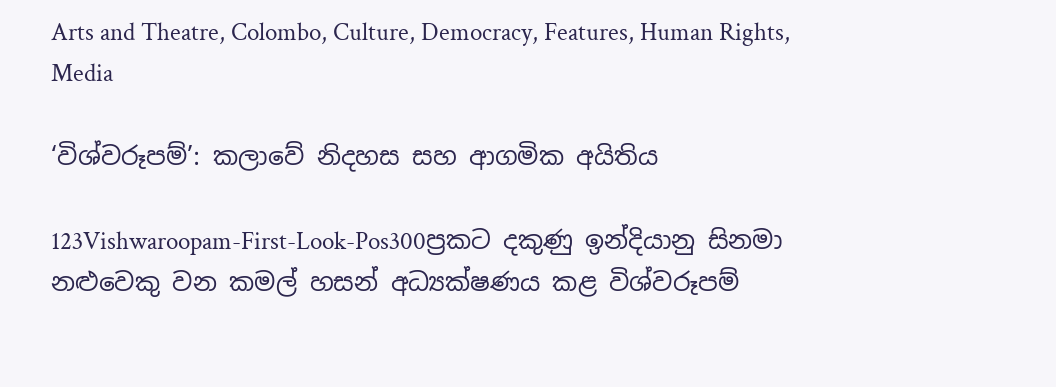Arts and Theatre, Colombo, Culture, Democracy, Features, Human Rights, Media

‘විශ්වරූපම්’: කලාවේ නිදහස සහ ආගමික අයිතිය

123Vishwaroopam-First-Look-Pos300ප්‍රකට දකුණු ඉන්දියානු සිනමා නළුවෙකු වන කමල් හසන් අධ්‍යක්ෂණය කළ විශ්වරූපම්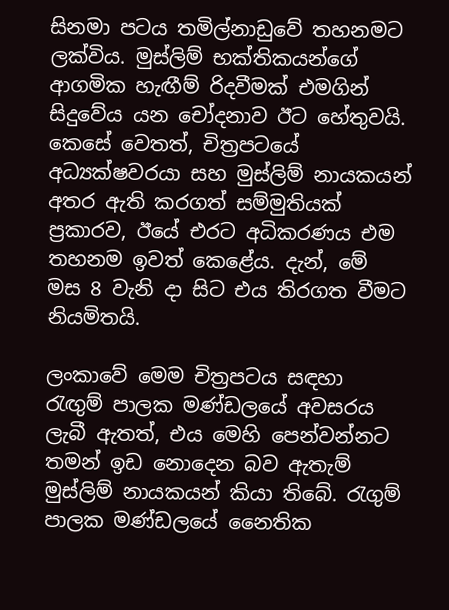සිනමා පටය තමිල්නාඩුවේ තහනමට ලක්විය. මුස්ලිම් භක්තිකයන්ගේ ආගමික හැඟීම් රිදවීමක් එමගින් සිදුවේය යන චෝදනාව ඊට හේතුවයි. කෙසේ වෙතත්, චිත්‍රපටයේ අධ්‍යක්ෂවරයා සහ මුස්ලිම් නායකයන් අතර ඇති කරගත් සම්මුතියක් ප්‍රකාරව, ඊයේ එරට අධිකරණය එම තහනම ඉවත් කෙළේය. දැන්, මේ මස 8 වැනි දා සිට එය තිරගත වීමට නියමිතයි.

ලංකාවේ මෙම චිත්‍රපටය සඳහා රැඟුම් පාලක මණ්ඩලයේ අවසරය ලැබී ඇතත්, එය මෙහි පෙන්වන්නට තමන් ඉඩ නොදෙන බව ඇතැම් මුස්ලිම් නායකයන් කියා තිබේ. රැගුම් පාලක මණ්ඩලයේ නෛතික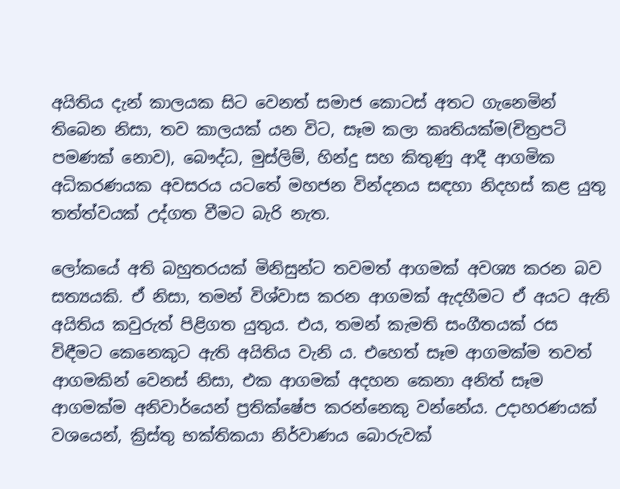අයිතිය දැන් කාලයක සිට වෙනත් සමාජ කොටස් අතට ගැනෙමින් තිබෙන නිසා, තව කාලයක් යන විට, සෑම කලා කෘතියක්ම(චිත්‍රපටි පමණක් නොව), බෞද්ධ, මුස්ලිම්, හින්දු සහ කිතුණු ආදී ආගමික අධිකරණයක අවසරය යටතේ මහජන වින්දනය සඳහා නිදහස් කළ යුතු තත්ත්වයක් උද්ගත වීමට බැරි නැත.

ලෝකයේ අති බහුතරයක් මිනිසුන්ට තවමත් ආගමක් අවශ්‍ය කරන බව සත්‍යයකි. ඒ නිසා, තමන් විශ්වාස කරන ආගමක් ඇදහීමට ඒ අයට ඇති අයිතිය කවුරුත් පිළිගත යුතුය. එය, තමන් කැමති සංගීතයක් රස විඳීමට කෙනෙකුට ඇති අයිතිය වැනි ය. එහෙත් සෑම ආගමක්ම තවත් ආගමකින් වෙනස් නිසා, එක ආගමක් අදහන කෙනා අනිත් සෑම ආගමක්ම අනිවාර්යෙන් ප්‍රතික්ෂේප කරන්නෙකු වන්නේය. උදාහරණයක් වශයෙන්, ක්‍රිස්තු භක්තිකයා නිර්වාණය බොරුවක්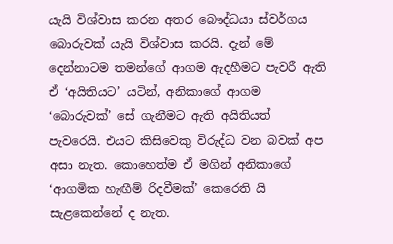යැයි විශ්වාස කරන අතර බෞද්ධයා ස්වර්ගය බොරුවක් යැයි විශ්වාස කරයි. දැන් මේ දෙන්නාටම තමන්ගේ ආගම ඇදහීමට පැවරී ඇති ඒ ‘අයිතියට’ යටින්, අනිකාගේ ආගම ‘බොරුවක්’ සේ ගැනීමට ඇති අයිතියත් පැවරෙයි. එයට කිසිවෙකු විරුද්ධ වන බවක් අප අසා නැත. කොහෙත්ම ඒ මගින් අනිකාගේ ‘ආගමික හැඟීම් රිදවීමක්’ කෙරෙති යි සැළකෙන්නේ ද නැත.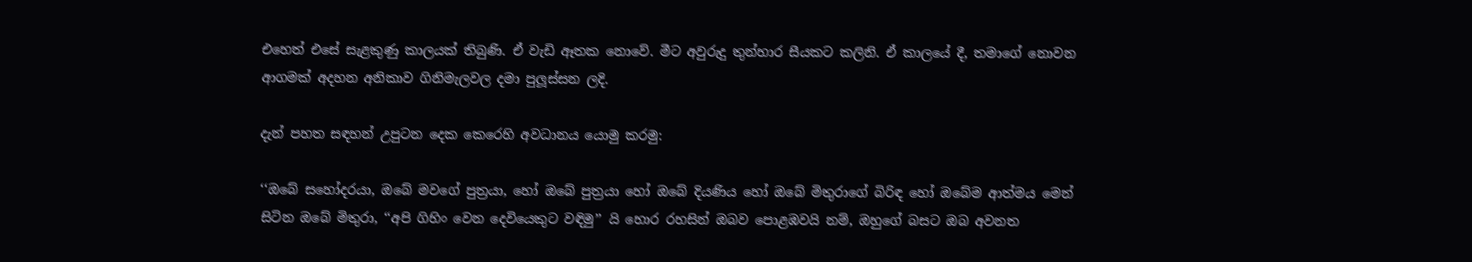එහෙත් එසේ සැළකුණු කාලයක් තිබුණි. ඒ වැඩි ඈතක නොවේ. මීට අවුරුදු තුන්හාර සීයකට කලිනි. ඒ කාලයේ දී, තමාගේ නොවන ආගමක් අදහන අනිකාව ගිනිමැලවල දමා පුලූස්සන ලදි.

දැන් පහත සඳහන් උපුටන දෙක කෙරෙහි අවධානය යොමු කරමු:

‘‘ඔබේ සහෝදරයා, ඔබේ මවගේ පුත්‍රයා, හෝ ඔබේ පුත්‍රයා හෝ ඔබේ දියණිය හෝ ඔබේ මිතුරාගේ බිරිඳ හෝ ඔබේම ආත්මය මෙන් සිටින ඔබේ මිතුරා, ‘‘අපි ගිහිං වෙන දෙවියෙකුට වඳිමු’’ යි හොර රහසින් ඔබව පොළඹවයි නම්, ඔහුගේ බසට ඔබ අවනත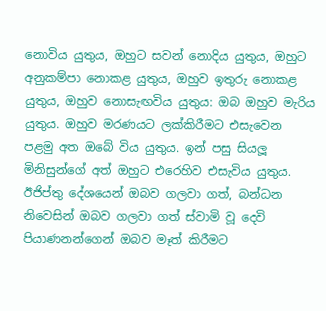නොවිය යුතුය, ඔහුට සවන් නොදිය යුතුය, ඔහුට අනුකම්පා නොකළ යුතුය, ඔහුව ඉතුරු නොකළ යුතුය, ඔහුව නොසැඟවිය යුතුය: ඔබ ඔහුව මැරිය යුතුය. ඔහුව මරණයට ලක්කිරීමට එසැවෙන පළමු අත ඔබේ විය යුතුය. ඉන් පසු සියලූ මිනිසුන්ගේ අත් ඔහුට එරෙහිව එසැවිය යුතුය. ඊජිප්තු දේශයෙන් ඔබව ගලවා ගත්, බන්ධන නිවෙසින් ඔබව ගලවා ගත් ස්වාමි වූ දෙවි පියාණනන්ගෙන් ඔබව මෑත් කිරීමට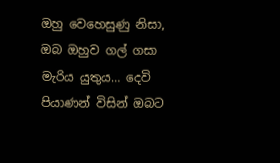ඔහු වෙහෙසුණු නිසා, ඔබ ඔහුව ගල් ගසා මැරිය යුතුය… දෙවි පියාණන් විසින් ඔබට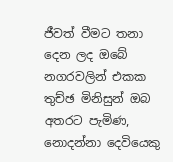ජීවත් වීමට තනා දෙන ලද ඔබේ නගරවලින් එකක තුච්ඡ මිනිසුන් ඔබ අතරට පැමිණ, නොදන්නා දෙවියෙකු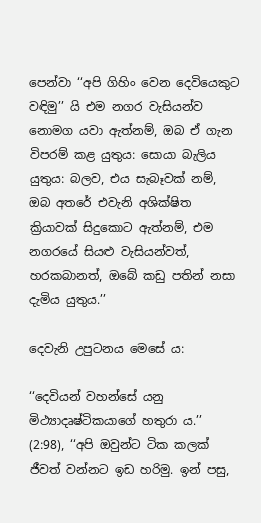පෙන්වා ‘‘අපි ගිහිං වෙන දෙවියෙකුට වඳිමු’’ යි එම නගර වැසියන්ව නොමග යවා ඇත්නම්, ඔබ ඒ ගැන විපරම් කළ යුතුය: සොයා බැලිය යුතුය: බලව, එය සැබෑවක් නම්, ඔබ අතරේ එවැනි අශික්ෂිත ක්‍රියාවක් සිදුකොට ඇත්නම්, එම නගරයේ සියළු වැසියන්වත්, හරකබානත්, ඔබේ කඩු පතින් නසා දැමිය යුතුය.’’

දෙවැනි උපුටනය මෙසේ ය:

‘‘දෙවියන් වහන්සේ යනු මිථ්‍යාදෘෂ්ටිකයාගේ හතුරා ය.’’ (2:98), ‘‘අපි ඔවුන්ට ටික කලක් ජීවත් වන්නට ඉඩ හරිමු. ඉන් පසු,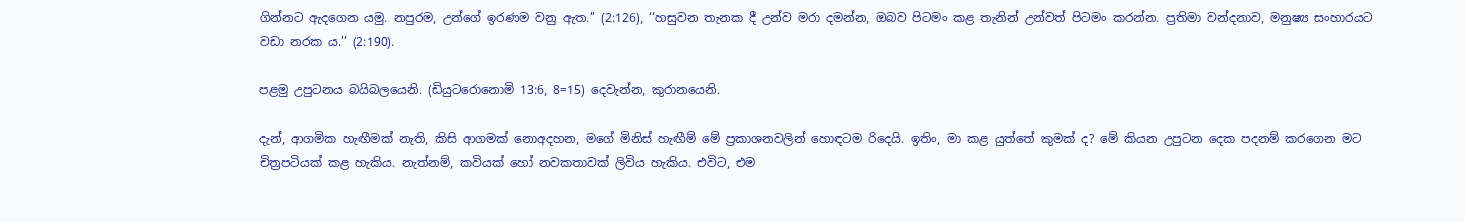ගින්නට ඇදගෙන යමු. නපුරම, උන්ගේ ඉරණම වනු ඇත.’’ (2:126), ‘‘හසුවන තැනක දී උන්ව මරා දමන්න, ඔබව පිටමං කළ තැනින් උන්වත් පිටමං කරන්න. ප්‍රතිමා වන්දනාව, මනුෂ්‍ය සංහාරයට වඩා නරක ය.’’ (2:190).

පළමු උපුටනය බයිබලයෙනි. (ඩියුටරොනොමි 13:6, 8=15) දෙවැන්න, කුරානයෙනි.

දැන්, ආගමික හැඟීමක් නැති, කිසි ආගමක් නොඅදහන, මගේ මිනිස් හැඟීම් මේ ප්‍රකාශනවලින් හොඳටම රිදෙයි. ඉතිං, මා කළ යුත්තේ කුමක් ද? මේ කියන උපුටන දෙක පදනම් කරගෙන මට චිත්‍රපටියක් කළ හැකිය. නැත්නම්, කවියක් හෝ නවකතාවක් ලිවිය හැකිය. එවිට, එම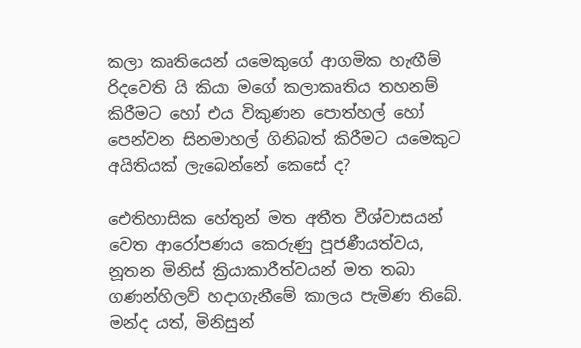කලා කෘතියෙන් යමෙකුගේ ආගමික හැඟීම් රිදවෙති යි කියා මගේ කලාකෘතිය තහනම් කිරීමට හෝ එය විකුණන පොත්හල් හෝ පෙන්වන සිනමාහල් ගිනිබත් කිරීමට යමෙකුට අයිතියක් ලැබෙන්නේ කෙසේ ද?

ඓතිහාසික හේතුන් මත අතීත වීශ්වාසයන් වෙත ආරෝපණය කෙරුණු පූජණීයත්වය, නූතන මිනිස් ක්‍රියාකාරීත්වයන් මත තබා ගණන්හිලව් හදාගැනීමේ කාලය පැමිණ තිබේ. මන්ද යත්, මිනිසුන්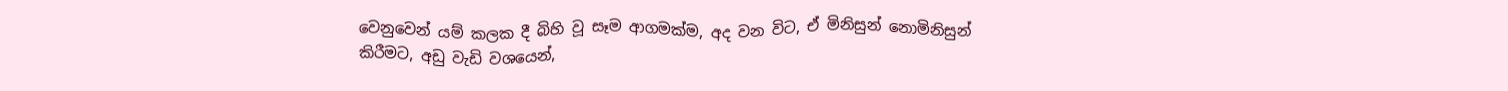වෙනුවෙන් යම් කලක දී බිහි වූ සෑම ආගමක්ම, අද වන විට, ඒ මිනිසුන් නොමිනිසුන් කිරීමට, අඩු වැඩි වශයෙන්,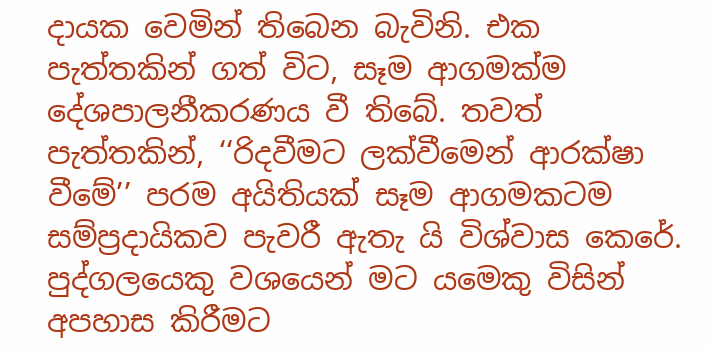දායක වෙමින් තිබෙන බැවිනි. එක පැත්තකින් ගත් විට, සෑම ආගමක්ම දේශපාලනීකරණය වී තිබේ. තවත් පැත්තකින්, ‘‘රිදවීමට ලක්වීමෙන් ආරක්ෂා වීමේ’’ පරම අයිතියක් සෑම ආගමකටම සම්ප්‍රදායිකව පැවරී ඇතැ යි විශ්වාස කෙරේ. පුද්ගලයෙකු වශයෙන් මට යමෙකු විසින් අපහාස කිරීමට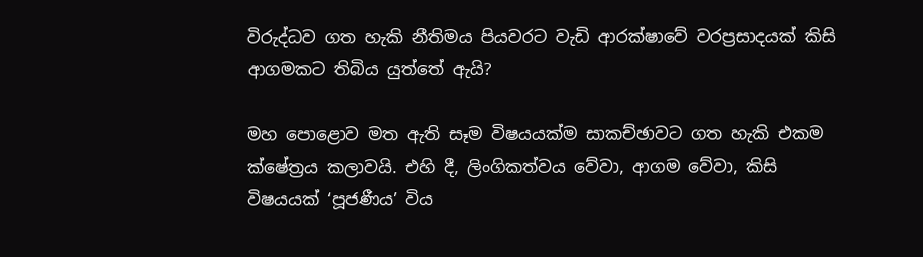විරුද්ධව ගත හැකි නීතිමය පියවරට වැඩි ආරක්ෂාවේ වරප්‍රසාදයක් කිසි ආගමකට තිබිය යුත්තේ ඇයි?

මහ පොළොව මත ඇති සෑම විෂයයක්ම සාකච්ඡාවට ගත හැකි එකම ක්ෂේත්‍රය කලාවයි. එහි දී, ලිංගිකත්වය වේවා, ආගම වේවා, කිසි විෂයයක් ‘පූජණීය’ විය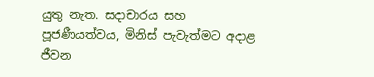යුතු නැත. සදාචාරය සහ පූජණීයත්වය, මිනිස් පැවැත්මට අදාළ ජීවන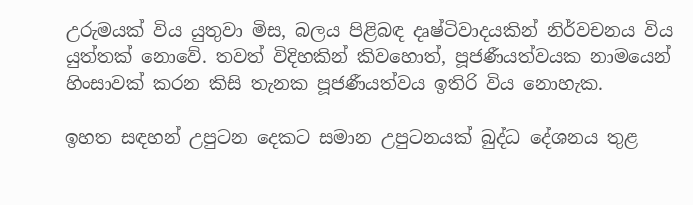උරුමයක් විය යුතුවා මිස, බලය පිළිබඳ දෘෂ්ටිවාදයකින් නිර්වචනය විය යුත්තක් නොවේ. තවත් විදිහකින් කිවහොත්, පූජණීයත්වයක නාමයෙන් හිංසාවක් කරන කිසි තැනක පූජණීයත්වය ඉතිරි විය නොහැක.

ඉහත සඳහන් උපුටන දෙකට සමාන උපුටනයක් බුද්ධ දේශනය තුළ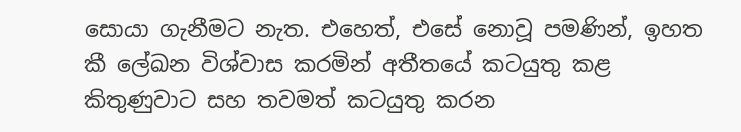සොයා ගැනීමට නැත. එහෙත්, එසේ නොවූ පමණින්, ඉහත කී ලේඛන විශ්වාස කරමින් අතීතයේ කටයුතු කළ කිතුණුවාට සහ තවමත් කටයුතු කරන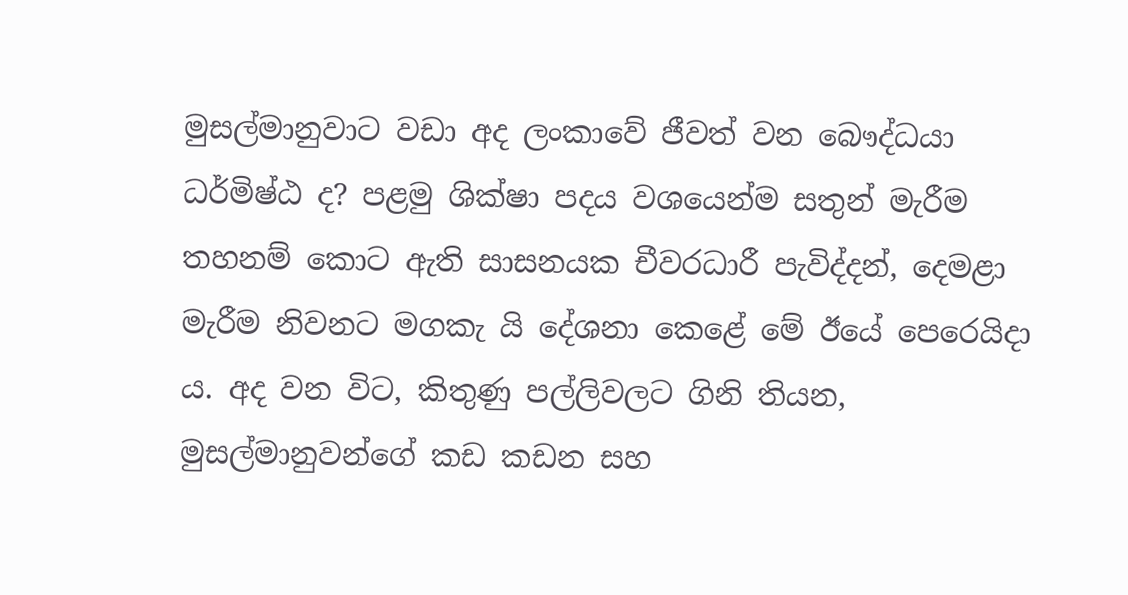මුසල්මානුවාට වඩා අද ලංකාවේ ජීවත් වන බෞද්ධයා ධර්මිෂ්ඨ ද? පළමු ශික්ෂා පදය වශයෙන්ම සතුන් මැරීම තහනම් කොට ඇති සාසනයක චීවරධාරී පැවිද්දන්, දෙමළා මැරීම නිවනට මගකැ යි දේශනා කෙළේ මේ ඊයේ පෙරෙයිදා ය. අද වන විට, කිතුණු පල්ලිවලට ගිනි තියන, මුසල්මානුවන්ගේ කඩ කඩන සහ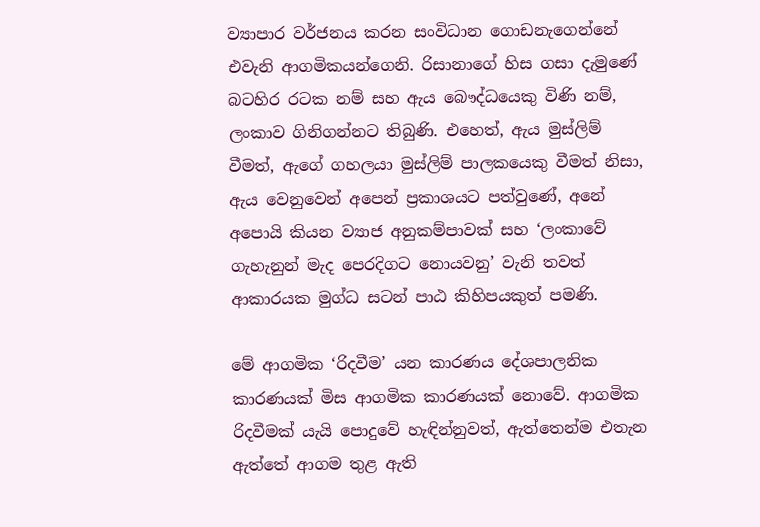ව්‍යාපාර වර්ජනය කරන සංවිධාන ගොඩනැගෙන්නේ එවැනි ආගමිකයන්ගෙනි. රිසානාගේ හිස ගසා දැමුණේ බටහිර රටක නම් සහ ඇය බෞද්ධයෙකු විණි නම්, ලංකාව ගිනිගන්නට තිබුණි. එහෙත්, ඇය මුස්ලිම් වීමත්, ඇගේ ගහලයා මුස්ලිම් පාලකයෙකු වීමත් නිසා, ඇය වෙනුවෙන් අපෙන් ප්‍රකාශයට පත්වුණේ, අනේ අපොයි කියන ව්‍යාජ අනුකම්පාවක් සහ ‘ලංකාවේ ගැහැනුන් මැද පෙරදිගට නොයවනු’ වැනි තවත් ආකාරයක මුග්ධ සටන් පාඨ කිහිපයකුත් පමණි.

මේ ආගමික ‘රිදවීම’ යන කාරණය දේශපාලනික කාරණයක් මිස ආගමික කාරණයක් නොවේ. ආගමික රිදවීමක් යැයි පොදුවේ හැඳින්නුවත්, ඇත්තෙන්ම එතැන ඇත්තේ ආගම තුළ ඇති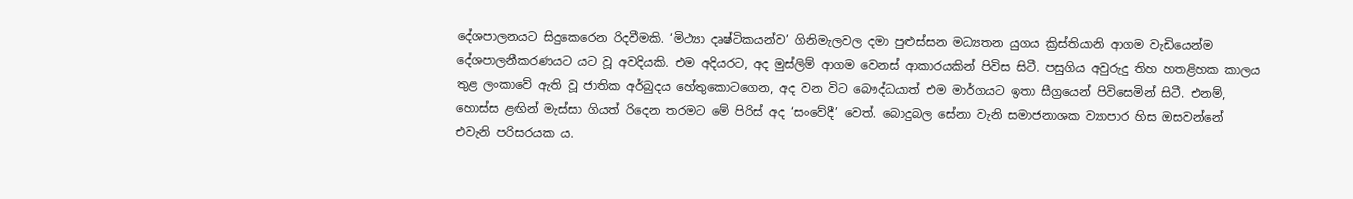දේශපාලනයට සිදුකෙරෙන රිදවීමකි. ‘මිථ්‍යා දෘෂ්ටිකයන්ව’ ගිනිමැලවල දමා පුළුස්සන මධ්‍යතන යුගය ක්‍රිස්තියානි ආගම වැඩියෙන්ම දේශපාලනීකරණයට යට වූ අවදියකි. එම අදියරට, අද මුස්ලිම් ආගම වෙනස් ආකාරයකින් පිවිස සිටී. පසුගිය අවුරුදු තිහ හතළිහක කාලය තුළ ලංකාවේ ඇති වූ ජාතික අර්බුදය හේතුකොටගෙන, අද වන විට බෞද්ධයාත් එම මාර්ගයට ඉතා සීග්‍රයෙන් පිවිසෙමින් සිටී. එනම්, හොස්ස ළඟින් මැස්සා ගියත් රිදෙන තරමට මේ පිරිස් අද ‘සංවේදී’ වෙත්. බොදුබල සේනා වැනි සමාජනාශක ව්‍යාපාර හිස ඔසවන්නේ එවැනි පරිසරයක ය.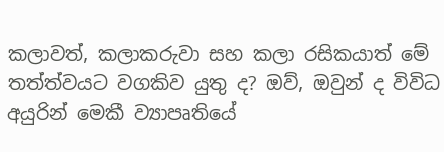කලාවත්, කලාකරුවා සහ කලා රසිකයාත් මේ තත්ත්වයට වගකිව යුතු ද? ඔව්, ඔවුන් ද විවිධ අයුරින් මෙකී ව්‍යාපෘතියේ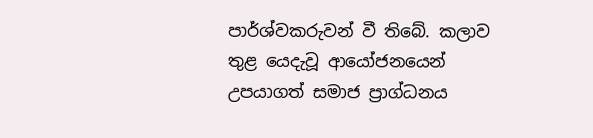පාර්ශ්වකරුවන් වී තිබේ. කලාව තුළ යෙදැවූ ආයෝජනයෙන් උපයාගත් සමාජ ප්‍රාග්ධනය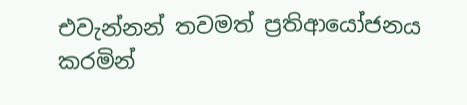එවැන්නන් තවමත් ප්‍රතිආයෝජනය කරමින්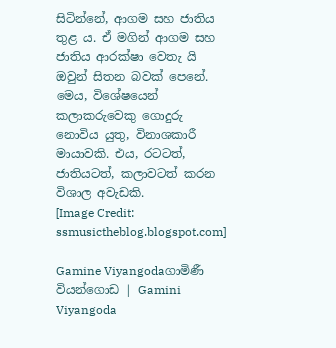සිටින්නේ, ආගම සහ ජාතිය තුළ ය. ඒ මගින් ආගම සහ ජාතිය ආරක්ෂා වෙතැ යි ඔවුන් සිතන බවක් පෙනේ. මෙය, විශේෂයෙන් කලාකරුවෙකු ගොදුරු නොවිය යුතු, විනාශකාරී මායාවකි. එය, රටටත්, ජාතියටත්, කලාවටත් කරන විශාල අවැඩකි.
[Image Credit: ssmusictheblog.blogspot.com]

Gamine Viyangodaගාමිණී වියන්ගොඩ | Gamini Viyangoda